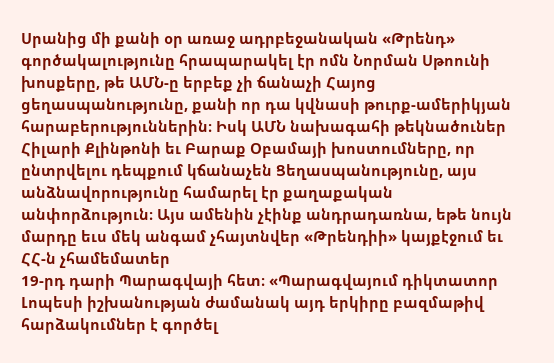Սրանից մի քանի օր առաջ ադրբեջանական «Թրենդ» գործակալությունը հրապարակել էր ոմն Նորման Սթոունի խոսքերը, թե ԱՄՆ-ը երբեք չի ճանաչի Հայոց ցեղասպանությունը, քանի որ դա կվնասի թուրք-ամերիկյան հարաբերություններին։ Իսկ ԱՄՆ նախագահի թեկնածուներ Հիլարի Քլինթոնի եւ Բարաք Օբամայի խոստումները, որ ընտրվելու դեպքում կճանաչեն Ցեղասպանությունը, այս անձնավորությունը համարել էր քաղաքական անփորձություն։ Այս ամենին չէինք անդրադառնա, եթե նույն մարդը եւս մեկ անգամ չհայտնվեր «Թրենդիի» կայքէջում եւ ՀՀ-ն չհամեմատեր
19-րդ դարի Պարագվայի հետ։ «Պարագվայում դիկտատոր Լոպեսի իշխանության ժամանակ այդ երկիրը բազմաթիվ հարձակումներ է գործել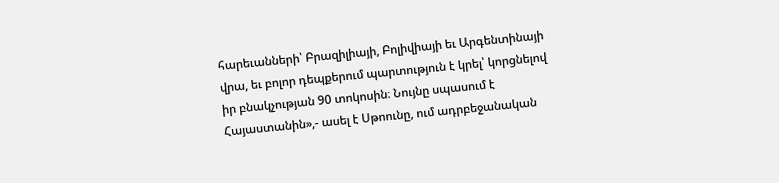հարեւանների՝ Բրազիլիայի, Բոլիվիայի եւ Արգենտինայի վրա, եւ բոլոր դեպքերում պարտություն է կրել՝ կորցնելով իր բնակչության 90 տոկոսին։ Նույնը սպասում է Հայաստանին»,- ասել է Սթոունը, ում ադրբեջանական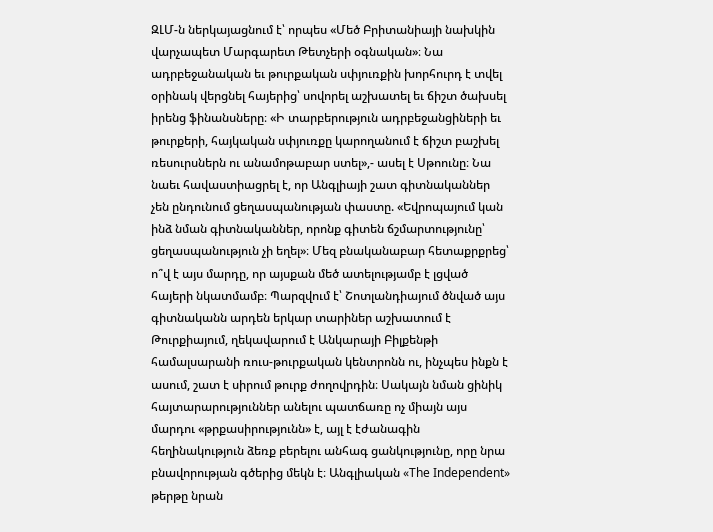ԶԼՄ-ն ներկայացնում է՝ որպես «Մեծ Բրիտանիայի նախկին վարչապետ Մարգարետ Թետչերի օգնական»։ Նա ադրբեջանական եւ թուրքական սփյուռքին խորհուրդ է տվել օրինակ վերցնել հայերից՝ սովորել աշխատել եւ ճիշտ ծախսել իրենց ֆինանսները։ «Ի տարբերություն ադրբեջանցիների եւ թուրքերի, հայկական սփյուռքը կարողանում է ճիշտ բաշխել ռեսուրսներն ու անամոթաբար ստել»,- ասել է Սթոունը։ Նա նաեւ հավաստիացրել է, որ Անգլիայի շատ գիտնականներ չեն ընդունում ցեղասպանության փաստը. «Եվրոպայում կան ինձ նման գիտնականներ, որոնք գիտեն ճշմարտությունը՝ ցեղասպանություն չի եղել»։ Մեզ բնականաբար հետաքրքրեց՝ ո՞վ է այս մարդը, որ այսքան մեծ ատելությամբ է լցված հայերի նկատմամբ։ Պարզվում է՝ Շոտլանդիայում ծնված այս գիտնականն արդեն երկար տարիներ աշխատում է Թուրքիայում, ղեկավարում է Անկարայի Բիլքենթի համալսարանի ռուս-թուրքական կենտրոնն ու, ինչպես ինքն է ասում, շատ է սիրում թուրք ժողովրդին։ Սակայն նման ցինիկ հայտարարություններ անելու պատճառը ոչ միայն այս մարդու «թրքասիրությունն» է, այլ է էժանագին հեղինակություն ձեռք բերելու անհագ ցանկությունը, որը նրա բնավորության գծերից մեկն է։ Անգլիական «The Independent» թերթը նրան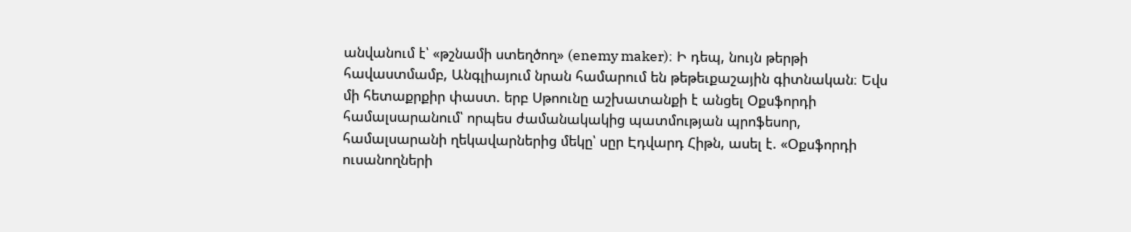անվանում է՝ «թշնամի ստեղծող» (enemy maker)։ Ի դեպ, նույն թերթի հավաստմամբ, Անգլիայում նրան համարում են թեթեւքաշային գիտնական։ Եվս մի հետաքրքիր փաստ. երբ Սթոունը աշխատանքի է անցել Օքսֆորդի համալսարանում՝ որպես ժամանակակից պատմության պրոֆեսոր, համալսարանի ղեկավարներից մեկը՝ սըր Էդվարդ Հիթն, ասել է. «Օքսֆորդի ուսանողների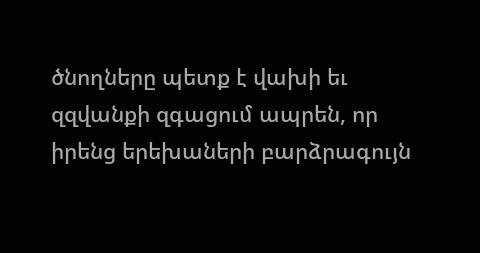ծնողները պետք է վախի եւ զզվանքի զգացում ապրեն, որ իրենց երեխաների բարձրագույն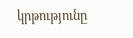կրթությունը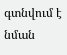գտնվում է նման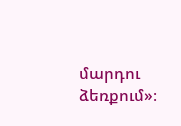մարդու ձեռքում»։